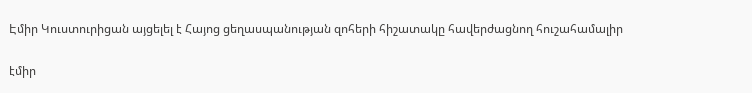Էմիր Կուստուրիցան այցելել է Հայոց ցեղասպանության զոհերի հիշատակը հավերժացնող հուշահամալիր

էմիր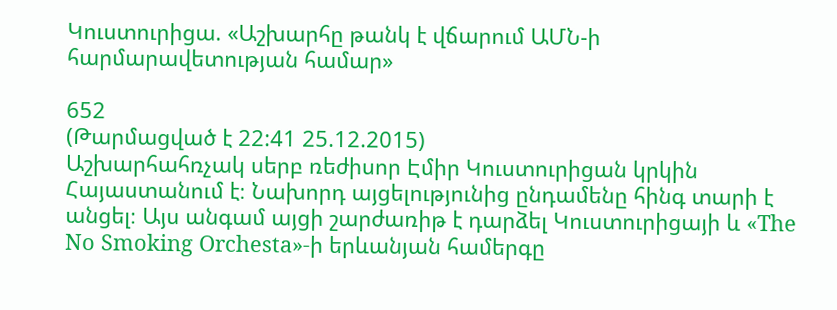Կուստուրիցա. «Աշխարհը թանկ է վճարում ԱՄՆ-ի հարմարավետության համար»

652
(Թարմացված է 22:41 25.12.2015)
Աշխարհահռչակ սերբ ռեժիսոր Էմիր Կուստուրիցան կրկին Հայաստանում է։ Նախորդ այցելությունից ընդամենը հինգ տարի է անցել։ Այս անգամ այցի շարժառիթ է դարձել Կուստուրիցայի և «The No Smoking Orchesta»-ի երևանյան համերգը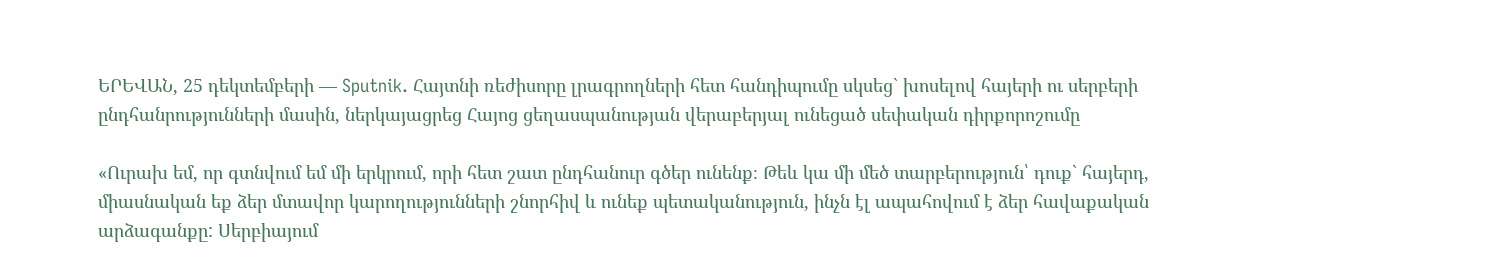ԵՐԵՎԱՆ, 25 դեկտեմբերի — Sputnik. Հայտնի ռեժիսորը լրագրողների հետ հանդիպումը սկսեց` խոսելով հայերի ու սերբերի ընդհանրությունների մասին, ներկայացրեց Հայոց ցեղասպանության վերաբերյալ ունեցած սեփական դիրքորոշումը

«Ուրախ եմ, որ գտնվում եմ մի երկրում, որի հետ շատ ընդհանուր գծեր ունենք։ Թեև կա մի մեծ տարբերություն՝ դուք` հայերդ, միասնական եք ձեր մտավոր կարողությունների շնորհիվ և ունեք պետականություն, ինչն էլ ապահովում է ձեր հավաքական արձագանքը: Սերբիայում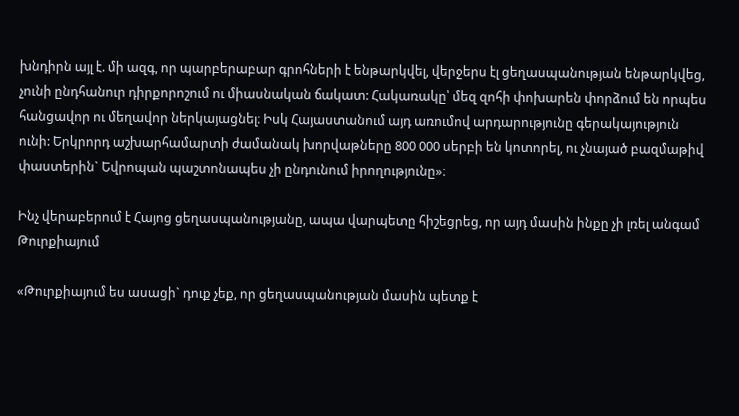խնդիրն այլ է. մի ազգ, որ պարբերաբար գրոհների է ենթարկվել, վերջերս էլ ցեղասպանության ենթարկվեց, չունի ընդհանուր դիրքորոշում ու միասնական ճակատ: Հակառակը՝ մեզ զոհի փոխարեն փորձում են որպես հանցավոր ու մեղավոր ներկայացնել։ Իսկ Հայաստանում այդ առումով արդարությունը գերակայություն ունի: Երկրորդ աշխարհամարտի ժամանակ խորվաթները 800 000 սերբի են կոտորել, ու չնայած բազմաթիվ փաստերին` Եվրոպան պաշտոնապես չի ընդունում իրողությունը»։

Ինչ վերաբերում է Հայոց ցեղասպանությանը, ապա վարպետը հիշեցրեց, որ այդ մասին ինքը չի լռել անգամ Թուրքիայում

«Թուրքիայում ես ասացի` դուք չեք, որ ցեղասպանության մասին պետք է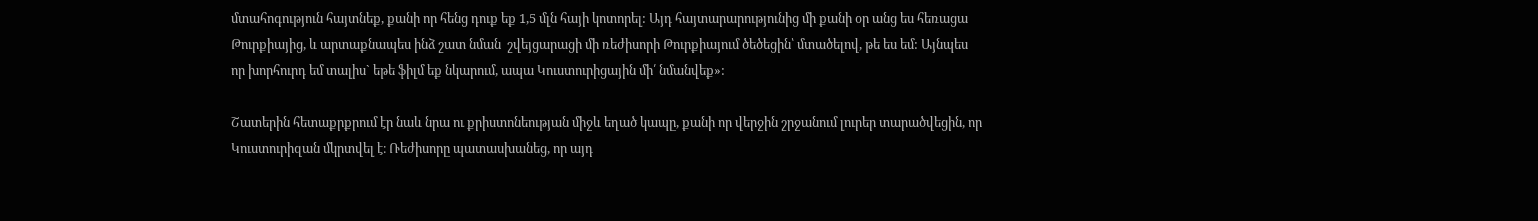մտահոգություն հայտնեք, քանի որ հենց դուք եք 1,5 մլն հայի կոտորել: Այդ հայտարարությունից մի քանի օր անց ես հեռացա Թուրքիայից, և արտաքնապես ինձ շատ նման  շվեյցարացի մի ռեժիսորի Թուրքիայում ծեծեցին՝ մտածելով, թե ես եմ: Այնպես որ խորհուրդ եմ տալիս` եթե ֆիլմ եք նկարում, ապա Կուստուրիցային մի՛ նմանվեք»:

Շատերին հետաքրքրում էր նաև նրա ու քրիստոնեության միջև եղած կապը, քանի որ վերջին շրջանում լուրեր տարածվեցին, որ Կուստուրիզան մկրտվել է։ Ռեժիսորը պատասխանեց, որ այդ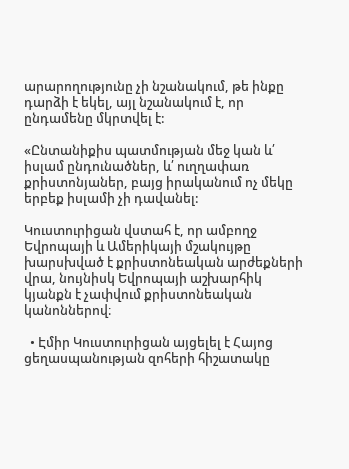արարողությունը չի նշանակում, թե ինքը դարձի է եկել, այլ նշանակում է, որ ընդամենը մկրտվել է:

«Ընտանիքիս պատմության մեջ կան և՛ իսլամ ընդունածներ, և՛ ուղղափառ քրիստոնյաներ, բայց իրականում ոչ մեկը երբեք իսլամի չի դավանել:

Կուստուրիցան վստահ է, որ ամբողջ Եվրոպայի և Ամերիկայի մշակույթը խարսխված է քրիստոնեական արժեքների վրա, նույնիսկ Եվրոպայի աշխարհիկ կյանքն է չափվում քրիստոնեական կանոններով։

  • Էմիր Կուստուրիցան այցելել է Հայոց ցեղասպանության զոհերի հիշատակը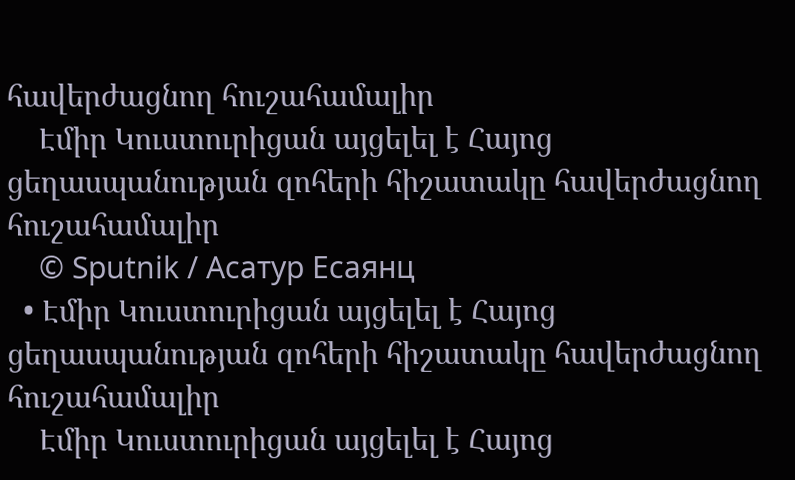հավերժացնող հուշահամալիր
    Էմիր Կուստուրիցան այցելել է Հայոց ցեղասպանության զոհերի հիշատակը հավերժացնող հուշահամալիր
    © Sputnik / Асатур Есаянц
  • Էմիր Կուստուրիցան այցելել է Հայոց ցեղասպանության զոհերի հիշատակը հավերժացնող հուշահամալիր
    Էմիր Կուստուրիցան այցելել է Հայոց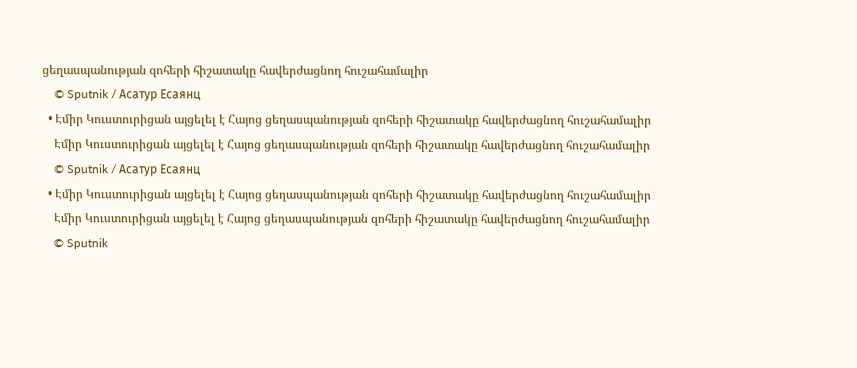ցեղասպանության զոհերի հիշատակը հավերժացնող հուշահամալիր
    © Sputnik / Асатур Есаянц
  • Էմիր Կուստուրիցան այցելել է Հայոց ցեղասպանության զոհերի հիշատակը հավերժացնող հուշահամալիր
    Էմիր Կուստուրիցան այցելել է Հայոց ցեղասպանության զոհերի հիշատակը հավերժացնող հուշահամալիր
    © Sputnik / Асатур Есаянц
  • Էմիր Կուստուրիցան այցելել է Հայոց ցեղասպանության զոհերի հիշատակը հավերժացնող հուշահամալիր
    Էմիր Կուստուրիցան այցելել է Հայոց ցեղասպանության զոհերի հիշատակը հավերժացնող հուշահամալիր
    © Sputnik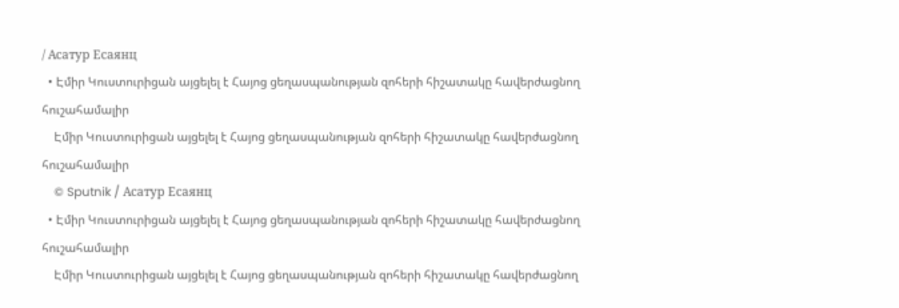/ Асатур Есаянц
  • Էմիր Կուստուրիցան այցելել է Հայոց ցեղասպանության զոհերի հիշատակը հավերժացնող հուշահամալիր
    Էմիր Կուստուրիցան այցելել է Հայոց ցեղասպանության զոհերի հիշատակը հավերժացնող հուշահամալիր
    © Sputnik / Асатур Есаянц
  • Էմիր Կուստուրիցան այցելել է Հայոց ցեղասպանության զոհերի հիշատակը հավերժացնող հուշահամալիր
    Էմիր Կուստուրիցան այցելել է Հայոց ցեղասպանության զոհերի հիշատակը հավերժացնող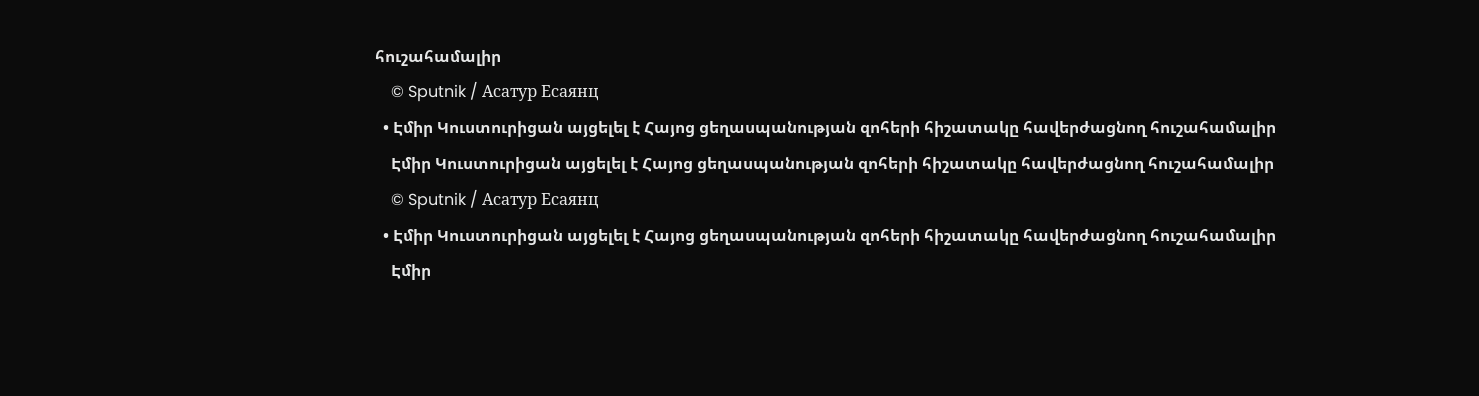հուշահամալիր
    © Sputnik / Асатур Есаянц
  • Էմիր Կուստուրիցան այցելել է Հայոց ցեղասպանության զոհերի հիշատակը հավերժացնող հուշահամալիր
    Էմիր Կուստուրիցան այցելել է Հայոց ցեղասպանության զոհերի հիշատակը հավերժացնող հուշահամալիր
    © Sputnik / Асатур Есаянц
  • Էմիր Կուստուրիցան այցելել է Հայոց ցեղասպանության զոհերի հիշատակը հավերժացնող հուշահամալիր
    Էմիր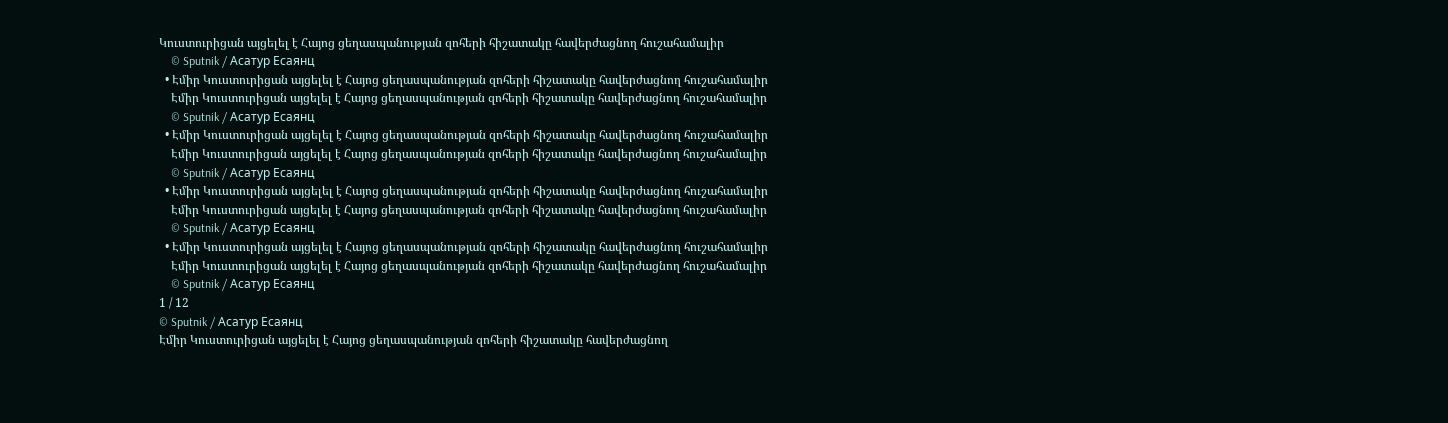Կուստուրիցան այցելել է Հայոց ցեղասպանության զոհերի հիշատակը հավերժացնող հուշահամալիր
    © Sputnik / Асатур Есаянц
  • Էմիր Կուստուրիցան այցելել է Հայոց ցեղասպանության զոհերի հիշատակը հավերժացնող հուշահամալիր
    Էմիր Կուստուրիցան այցելել է Հայոց ցեղասպանության զոհերի հիշատակը հավերժացնող հուշահամալիր
    © Sputnik / Асатур Есаянц
  • Էմիր Կուստուրիցան այցելել է Հայոց ցեղասպանության զոհերի հիշատակը հավերժացնող հուշահամալիր
    Էմիր Կուստուրիցան այցելել է Հայոց ցեղասպանության զոհերի հիշատակը հավերժացնող հուշահամալիր
    © Sputnik / Асатур Есаянц
  • Էմիր Կուստուրիցան այցելել է Հայոց ցեղասպանության զոհերի հիշատակը հավերժացնող հուշահամալիր
    Էմիր Կուստուրիցան այցելել է Հայոց ցեղասպանության զոհերի հիշատակը հավերժացնող հուշահամալիր
    © Sputnik / Асатур Есаянц
  • Էմիր Կուստուրիցան այցելել է Հայոց ցեղասպանության զոհերի հիշատակը հավերժացնող հուշահամալիր
    Էմիր Կուստուրիցան այցելել է Հայոց ցեղասպանության զոհերի հիշատակը հավերժացնող հուշահամալիր
    © Sputnik / Асатур Есаянц
1 / 12
© Sputnik / Асатур Есаянц
Էմիր Կուստուրիցան այցելել է Հայոց ցեղասպանության զոհերի հիշատակը հավերժացնող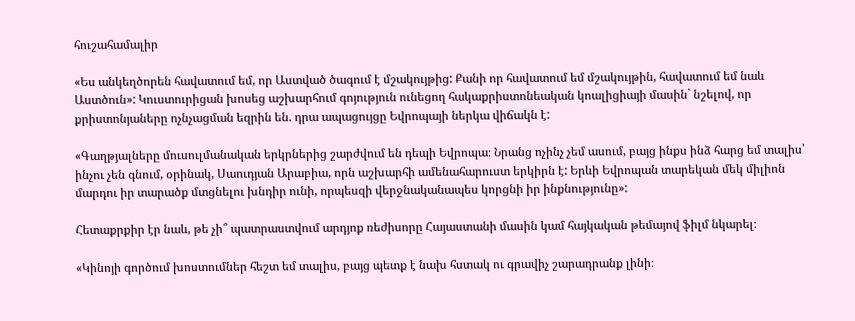հուշահամալիր

«Ես անկեղծորեն հավատում եմ, որ Աստված ծագում է մշակույթից: Քանի որ հավատում եմ մշակույթին, հավատում եմ նաև Աստծուն»: Կուստուրիցան խոսեց աշխարհում գոյություն ունեցող հակաքրիստոնեական կոալիցիայի մասին` նշելով, որ քրիստոնյաները ոչնչացման եզրին են. դրա ապացույցը Եվրոպայի ներկա վիճակն է:

«Գաղթյալները մուսուլմանական երկրներից շարժվում են դեպի Եվրոպա։ Նրանց ոչինչ չեմ ասում, բայց ինքս ինձ հարց եմ տալիս՝ ինչու չեն գնում, օրինակ, Սաուդյան Արաբիա, որն աշխարհի ամենահարուստ երկիրն է: Երևի Եվրոպան տարեկան մեկ միլիոն մարդու իր տարածք մտցնելու խնդիր ունի, որպեսզի վերջնականապես կորցնի իր ինքնությունը»:

Հետաքրքիր էր նաև, թե չի՞ պատրաստվում արդյոք ռեժիսորը Հայաստանի մասին կամ հայկական թեմայով ֆիլմ նկարել։

«Կինոյի գործում խոստումներ հեշտ եմ տալիս, բայց պետք է նախ հստակ ու գրավիչ շարադրանք լինի։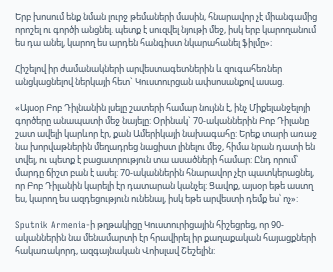Երբ խոսում ենք նման լուրջ թեմաների մասին, հնարավոր չէ միանգամից որոշել ու գործի անցնել. պետք է սուզվել նյութի մեջ, իսկ երբ կարողանում ես դա անել, կարող ես արդեն հանգիստ նկարահանել ֆիլմը»։

Հիշելով իր ժամանակների արվեստագետներին և զուգահեռներ անցկացնելով ներկայի հետ` Կուստուրցան ափսոսանքով ասաց.

«Այսօր Բոբ Դիլնանին լսելը շատերի համար նույնն է, ինչ Միքելանջելոյի գործերը անապատի մեջ նայելը: Օրինակ` 70-ականներին Բոբ Դիլանը շատ ավելի կարևոր էր, քան Ամերիկայի նախագահը: Երեք տարի առաջ նա խորվաթներին մեղադրեց նացիստ լինելու մեջ, հիմա նրան դատի են տվել, ու պետք է բացատրություն տա ասածների համար: Ընդ որում՝ մարդը ճիշտ բան է ասել: 70-ականներին հնարավոր չէր պատկերացնել, որ Բոբ Դիլանին կարելի էր դատարան կանչել: Ցավոք, այսօր եթե աստղ ես, կարող ես ազդեցություն ունենալ, իսկ եթե արվեստի դեմք ես՝ ոչ»:

Sputnik Armenia-ի թղթակիցը Կուստուրիցային հիշեցրեց, որ 90-ականներին նա մենամարտի էր հրավիրել իր քաղաքական հայացքների հակառակորդ, ազգայնական Վոիսլավ Շեշելին: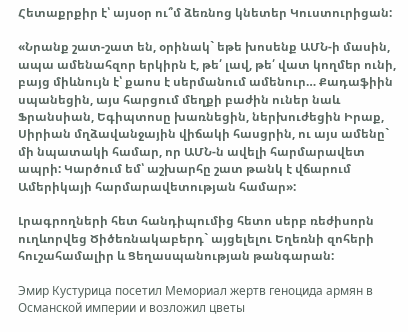Հետաքրքիր է՝ այսօր ու՞մ ձեռնոց կնետեր Կուստուրիցան:

«Նրանք շատ-շատ են, օրինակ` եթե խոսենք ԱՄՆ-ի մասին, ապա ամենահզոր երկիրն է, թե՛ լավ, թե՛ վատ կողմեր ունի, բայց միևնույն է՝ քաոս է սերմանում ամենուր… Քադաֆիին սպանեցին, այս հարցում մեղքի բաժին ուներ նաև Ֆրանսիան, Եգիպտոսը խառնեցին, ներխուժեցին Իրաք, Սիրիան մղձավանջային վիճակի հասցրին, ու այս ամենը` մի նպատակի համար, որ ԱՄՆ-ն ավելի հարմարավետ ապրի: Կարծում եմ՝ աշխարհը շատ թանկ է վճարում Ամերիկայի հարմարավետության համար»:

Լրագրողների հետ հանդիպումից հետո սերբ ռեժիսորն ուղևորվեց Ծիծեռնակաբերդ` այցելելու Եղեռնի զոհերի հուշահամալիր և Ցեղասպանության թանգարան:

Эмир Кустурица посетил Мемориал жертв геноцида армян в Османской империи и возложил цветы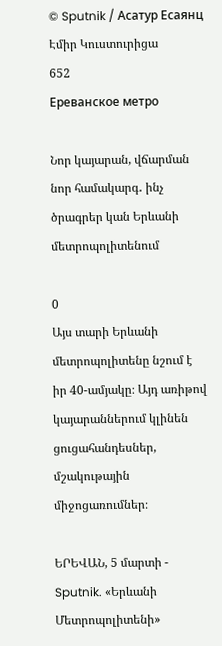© Sputnik / Асатур Есаянц
Էմիր Կուստուրիցա
652
Ереванское метро

Նոր կայարան, վճարման նոր համակարգ․ ինչ ծրագրեր կան Երևանի մետրոպոլիտենում

0
Այս տարի Երևանի մետրոպոլիտենը նշում է իր 40-ամյակը։ Այդ առիթով կայարաններում կլինեն ցուցահանդեսներ, մշակութային միջոցառումներ։

ԵՐԵՎԱՆ, 5 մարտի - Sputnik. «Երևանի Մետրոպոլիտենի»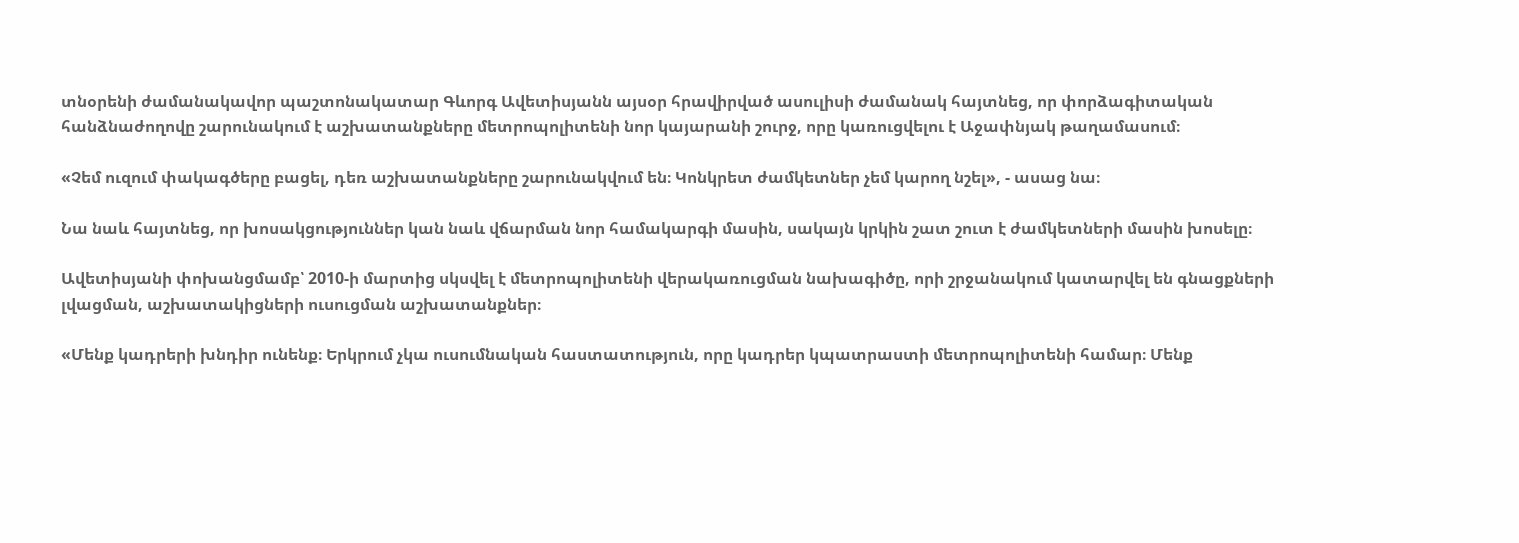տնօրենի ժամանակավոր պաշտոնակատար Գևորգ Ավետիսյանն այսօր հրավիրված ասուլիսի ժամանակ հայտնեց, որ փորձագիտական հանձնաժողովը շարունակում է աշխատանքները մետրոպոլիտենի նոր կայարանի շուրջ, որը կառուցվելու է Աջափնյակ թաղամասում։

«Չեմ ուզում փակագծերը բացել, դեռ աշխատանքները շարունակվում են։ Կոնկրետ ժամկետներ չեմ կարող նշել», - ասաց նա։

Նա նաև հայտնեց, որ խոսակցություններ կան նաև վճարման նոր համակարգի մասին, սակայն կրկին շատ շուտ է ժամկետների մասին խոսելը։

Ավետիսյանի փոխանցմամբ՝ 2010-ի մարտից սկսվել է մետրոպոլիտենի վերակառուցման նախագիծը, որի շրջանակում կատարվել են գնացքների լվացման, աշխատակիցների ուսուցման աշխատանքներ։

«Մենք կադրերի խնդիր ունենք։ Երկրում չկա ուսումնական հաստատություն, որը կադրեր կպատրաստի մետրոպոլիտենի համար։ Մենք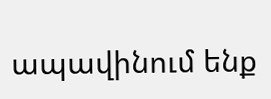ապավինում ենք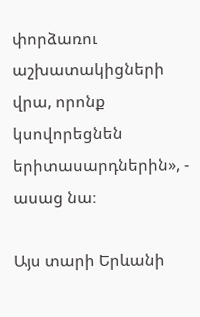փորձառու աշխատակիցների վրա, որոնք կսովորեցնեն երիտասարդներին», - ասաց նա։

Այս տարի Երևանի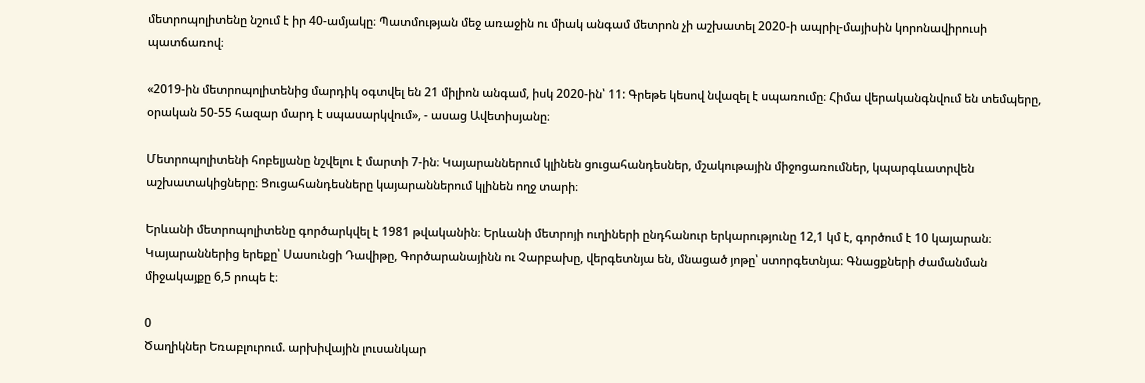մետրոպոլիտենը նշում է իր 40-ամյակը։ Պատմության մեջ առաջին ու միակ անգամ մետրոն չի աշխատել 2020-ի ապրիլ-մայիսին կորոնավիրուսի պատճառով։

«2019-ին մետրոպոլիտենից մարդիկ օգտվել են 21 միլիոն անգամ, իսկ 2020-ին՝ 11: Գրեթե կեսով նվազել է սպառումը։ Հիմա վերականգնվում են տեմպերը, օրական 50-55 հազար մարդ է սպասարկվում», - ասաց Ավետիսյանը։

Մետրոպոլիտենի հոբելյանը նշվելու է մարտի 7-ին։ Կայարաններում կլինեն ցուցահանդեսներ, մշակութային միջոցառումներ, կպարգևատրվեն աշխատակիցները։ Ցուցահանդեսները կայարաններում կլինեն ողջ տարի։

Երևանի մետրոպոլիտենը գործարկվել է 1981 թվականին։ Երևանի մետրոյի ուղիների ընդհանուր երկարությունը 12,1 կմ է, գործում է 10 կայարան։ Կայարաններից երեքը՝ Սասունցի Դավիթը, Գործարանայինն ու Չարբախը, վերգետնյա են, մնացած յոթը՝ ստորգետնյա։ Գնացքների ժամանման միջակայքը 6,5 րոպե է։

0
Ծաղիկներ Եռաբլուրում. արխիվային լուսանկար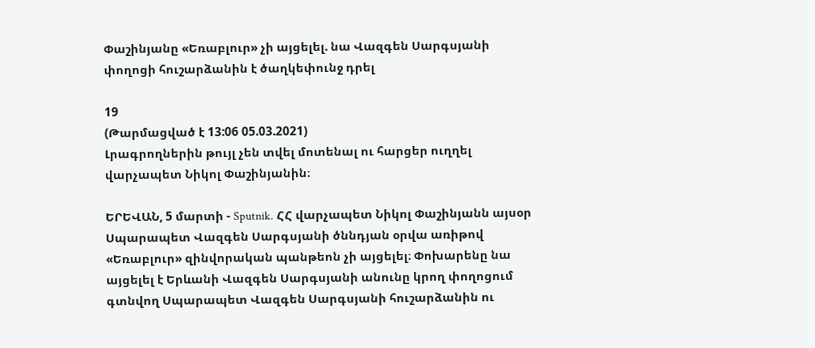Փաշինյանը «Եռաբլուր» չի այցելել. նա Վազգեն Սարգսյանի փողոցի հուշարձանին է ծաղկեփունջ դրել

19
(Թարմացված է 13:06 05.03.2021)
Լրագրողներին թույլ չեն տվել մոտենալ ու հարցեր ուղղել վարչապետ Նիկոլ Փաշինյանին։

ԵՐԵՎԱՆ, 5 մարտի - Sputnik. ՀՀ վարչապետ Նիկոլ Փաշինյանն այսօր Սպարապետ Վազգեն Սարգսյանի ծննդյան օրվա առիթով «Եռաբլուր» զինվորական պանթեոն չի այցելել։ Փոխարենը նա այցելել է Երևանի Վազգեն Սարգսյանի անունը կրող փողոցում գտնվող Սպարապետ Վազգեն Սարգսյանի հուշարձանին ու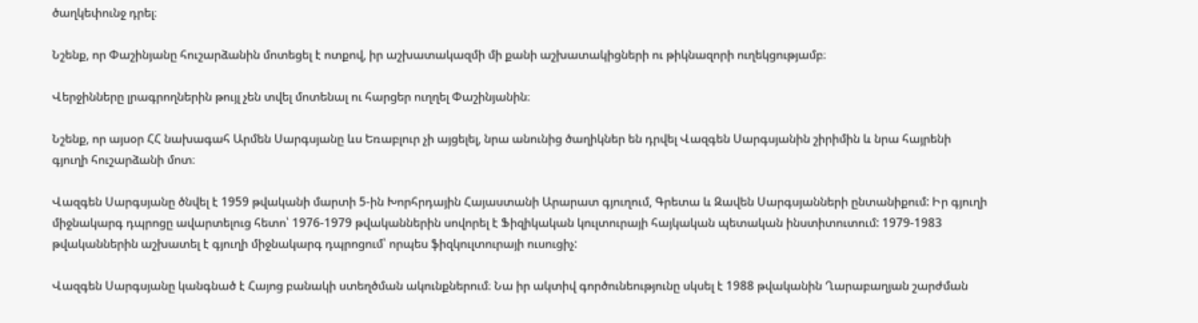ծաղկեփունջ դրել։

Նշենք, որ Փաշինյանը հուշարձանին մոտեցել է ոտքով, իր աշխատակազմի մի քանի աշխատակիցների ու թիկնազորի ուղեկցությամբ։

Վերջինները լրագրողներին թույլ չեն տվել մոտենալ ու հարցեր ուղղել Փաշինյանին։

Նշենք, որ այսօր ՀՀ նախագահ Արմեն Սարգսյանը ևս Եռաբլուր չի այցելել, նրա անունից ծաղիկներ են դրվել Վազգեն Սարգսյանին շիրիմին և նրա հայրենի գյուղի հուշարձանի մոտ։

Վազգեն Սարգսյանը ծնվել է 1959 թվականի մարտի 5-ին Խորհրդային Հայաստանի Արարատ գյուղում, Գրետա և Զավեն Սարգսյանների ընտանիքում: Իր գյուղի միջնակարգ դպրոցը ավարտելուց հետո՝ 1976-1979 թվականներին սովորել է Ֆիզիկական կուլտուրայի հայկական պետական ինստիտուտում: 1979-1983 թվականներին աշխատել է գյուղի միջնակարգ դպրոցում՝ որպես ֆիզկուլտուրայի ուսուցիչ:

Վազգեն Սարգսյանը կանգնած է Հայոց բանակի ստեղծման ակունքներում։ Նա իր ակտիվ գործունեությունը սկսել է 1988 թվականին Ղարաբաղյան շարժման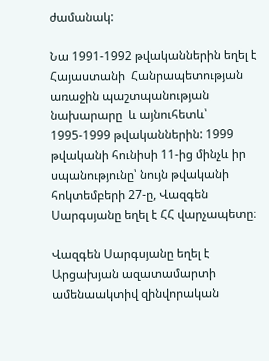ժամանակ:

Նա 1991-1992 թվականներին եղել է Հայաստանի  Հանրապետության առաջին պաշտպանության նախարարը  և այնուհետև՝ 1995-1999 թվականներին: 1999 թվականի հունիսի 11-ից մինչև իր սպանությունը՝ նույն թվականի հոկտեմբերի 27-ը, Վազգեն Սարգսյանը եղել է ՀՀ վարչապետը։

Վազգեն Սարգսյանը եղել է Արցախյան ազատամարտի ամենաակտիվ զինվորական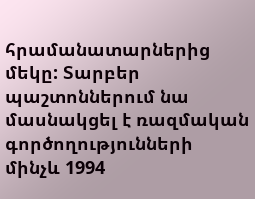հրամանատարներից մեկը: Տարբեր պաշտոններում նա մասնակցել է ռազմական գործողությունների մինչև 1994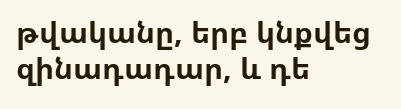թվականը, երբ կնքվեց զինադադար, և դե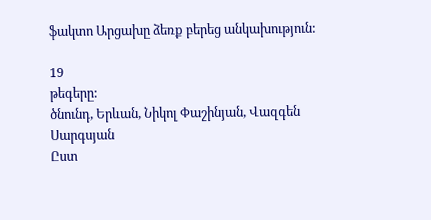ֆակտո Արցախը ձեռք բերեց անկախություն:

19
թեգերը:
ծնունդ, Երևան, Նիկոլ Փաշինյան, Վազգեն Սարգսյան
Ըստ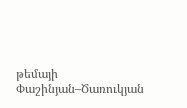թեմայի
Փաշինյան–Ծառուկյան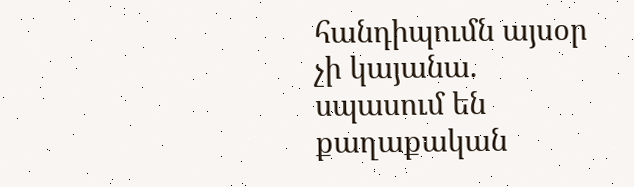հանդիպումն այսօր չի կայանա. սպասում են քաղաքական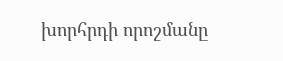խորհրդի որոշմանը